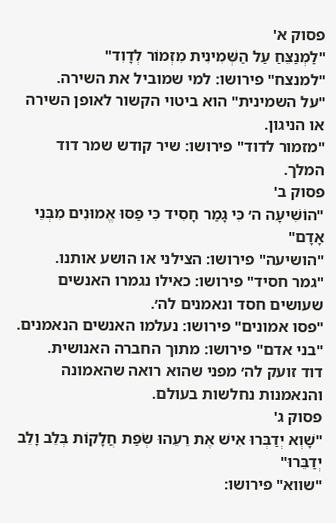פסוק א'
"לַמְנַצֵּחַ עַל הַשְּׁמִינִית מִזְמוֹר לְדָוִד"
"למנצח" פירושו: למי שמוביל את השירה.
"על השמינית" הוא ביטוי הקשור לאופן השירה או הניגון.
"מזמור לדוד" פירושו: שיר קודש שמר דוד המלך.
פסוק ב'
"הוֹשִׁיעָה ה׳ כִּי גָמַר חָסִיד כִּי פַסּוּ אֱמוּנִים מִבְּנֵי אָדָם"
"הושיעה" פירושו: הצילני או הושע אותנו.
"גמר חסיד" פירושו: כאילו נגמרו האנשים שעושים חסד ונאמנים לה׳.
"פסו אמונים" פירושו: נעלמו האנשים הנאמנים.
"בני אדם" פירושו: מתוך החברה האנושית.
דוד זועק לה׳ מפני שהוא רואה שהאמונה והנאמנות נחלשות בעולם.
פסוק ג'
"שָׁוְא יְדַבְּרוּ אִישׁ אֶת רֵעֵהוּ שְׂפַת חֲלָקוֹת בְּלֵב וָלֵב יְדַבֵּרוּ"
"שווא" פירושו: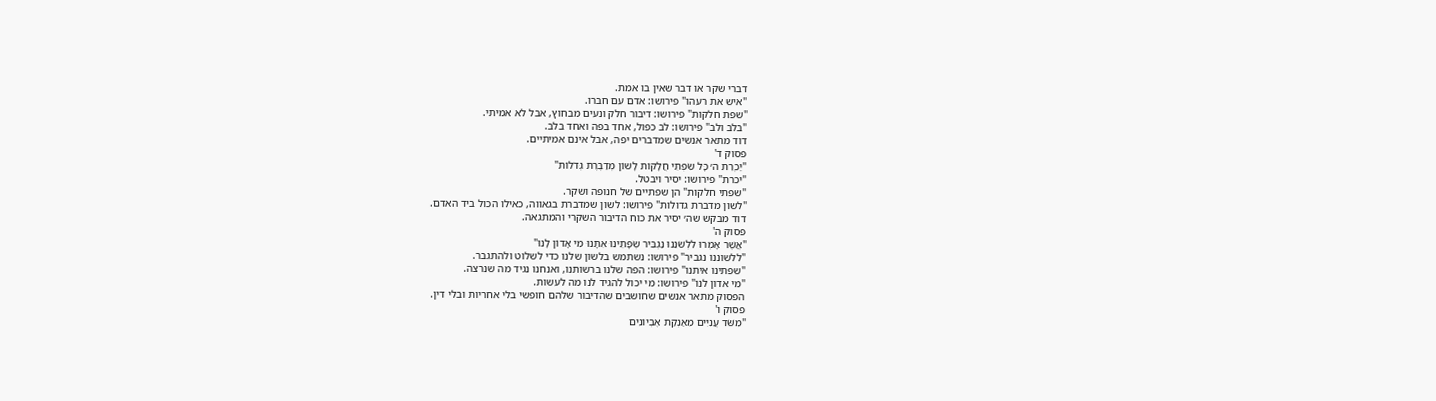דברי שקר או דבר שאין בו אמת.
"איש את רעהו" פירושו: אדם עם חברו.
"שפת חלקות" פירושו: דיבור חלק ונעים מבחוץ, אבל לא אמיתי.
"בלב ולב" פירושו: לב כפול, אחד בפה ואחד בלב.
דוד מתאר אנשים שמדברים יפה, אבל אינם אמיתיים.
פסוק ד'
"יַכְרֵת ה׳ כָּל שִׂפְתֵי חֲלָקוֹת לָשׁוֹן מְדַבֶּרֶת גְּדֹלוֹת"
"יכרת" פירושו: יסיר ויבטל.
"שפתי חלקות" הן שפתיים של חנופה ושקר.
"לשון מדברת גדולות" פירושו: לשון שמדברת בגאווה, כאילו הכול ביד האדם.
דוד מבקש שה׳ יסיר את כוח הדיבור השקרי והמתגאה.
פסוק ה'
"אֲשֶׁר אָמְרוּ לִלְשֹׁנֵנוּ נַגְבִּיר שְׂפָתֵינוּ אִתָּנוּ מִי אָדוֹן לָנוּ"
"ללשוננו נגביר" פירושו: נשתמש בלשון שלנו כדי לשלוט ולהתגבר.
"שפתינו איתנו" פירושו: הפה שלנו ברשותנו, ואנחנו נגיד מה שנרצה.
"מי אדון לנו" פירושו: מי יכול להגיד לנו מה לעשות.
הפסוק מתאר אנשים שחושבים שהדיבור שלהם חופשי בלי אחריות ובלי דין.
פסוק ו'
"מִשֹּׁד עֲנִיִּים מֵאַנְקַת אֶבְיוֹנִים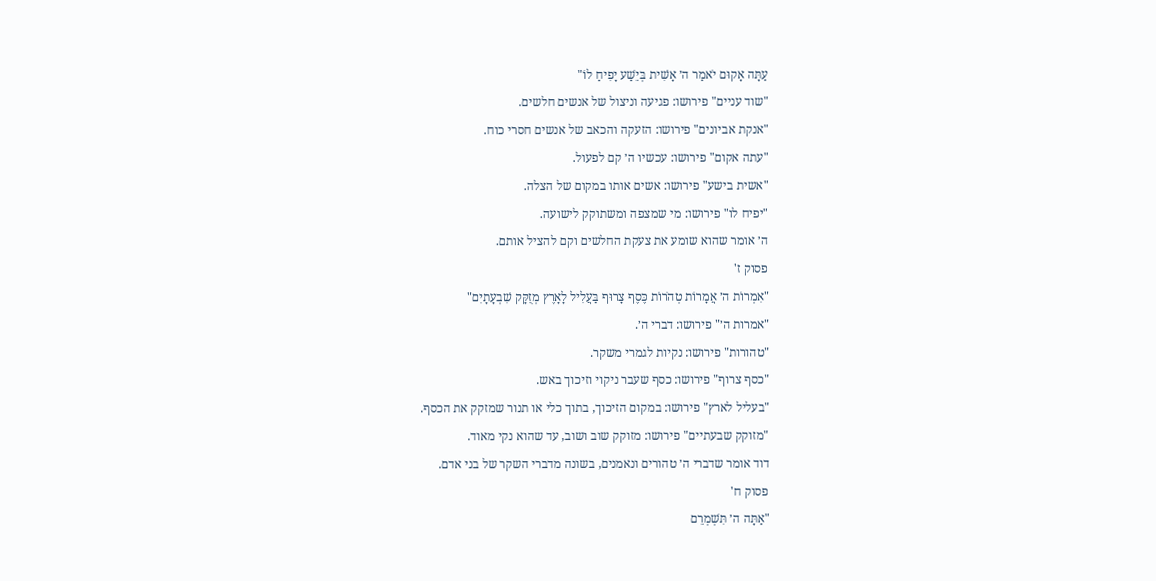עַתָּה אָקוּם יֹאמַר ה׳ אָשִׁית בְּיֵשַׁע יָפִיחַ לוֹ"
"שוד עניים" פירושו: פגיעה וניצול של אנשים חלשים.
"אנקת אביונים" פירושו: הזעקה והכאב של אנשים חסרי כוח.
"עתה אקום" פירושו: עכשיו ה׳ קם לפעול.
"אשית בישע" פירושו: אשים אותו במקום של הצלה.
"יפיח לו" פירושו: מי שמצפה ומשתוקק לישועה.
ה׳ אומר שהוא שומע את צעקת החלשים וקם להציל אותם.
פסוק ז'
"אִמְרוֹת ה׳ אֲמָרוֹת טְהֹרוֹת כֶּסֶף צָרוּף בַּעֲלִיל לָאָרֶץ מְזֻקָּק שִׁבְעָתָיִם"
"אמרות ה׳" פירושו: דברי ה׳.
"טהורות" פירושו: נקיות לגמרי משקר.
"כסף צרוף" פירושו: כסף שעבר ניקוי וזיכוך באש.
"בעליל לארץ" פירושו: במקום הזיכוך, בתוך כלי או תנור שמזקק את הכסף.
"מזוקק שבעתיים" פירושו: מזוקק שוב ושוב, עד שהוא נקי מאוד.
דוד אומר שדברי ה׳ טהורים ונאמנים, בשונה מדברי השקר של בני אדם.
פסוק ח'
"אַתָּה ה׳ תִּשְׁמְרֵם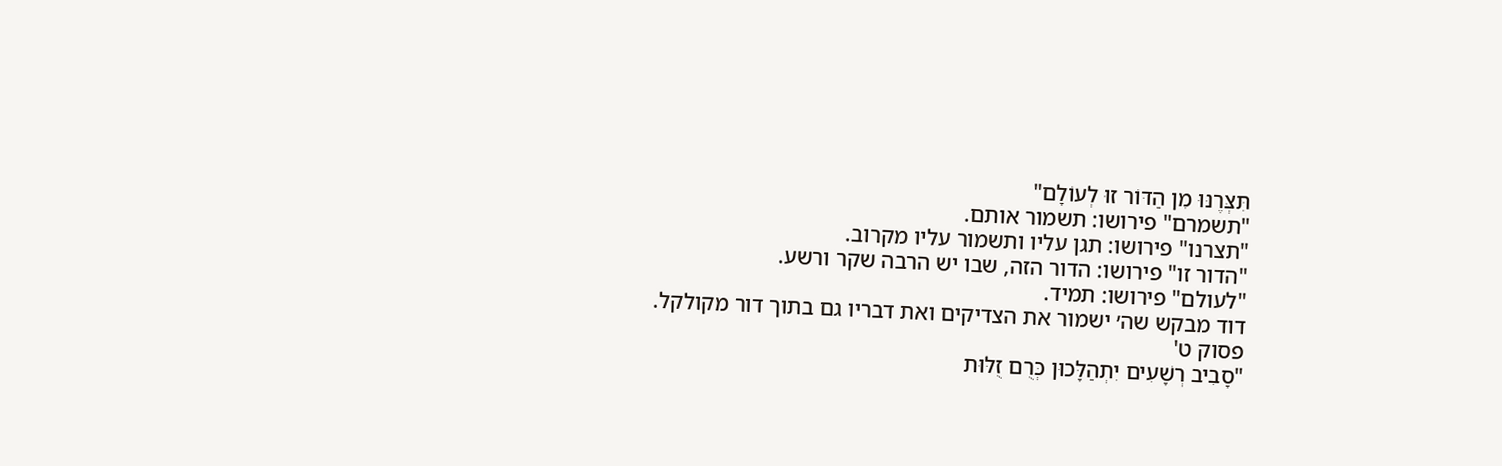תִּצְּרֶנּוּ מִן הַדּוֹר זוּ לְעוֹלָם"
"תשמרם" פירושו: תשמור אותם.
"תצרנו" פירושו: תגן עליו ותשמור עליו מקרוב.
"הדור זו" פירושו: הדור הזה, שבו יש הרבה שקר ורשע.
"לעולם" פירושו: תמיד.
דוד מבקש שה׳ ישמור את הצדיקים ואת דבריו גם בתוך דור מקולקל.
פסוק ט'
"סָבִיב רְשָׁעִים יִתְהַלָּכוּן כְּרֻם זֻלּוּת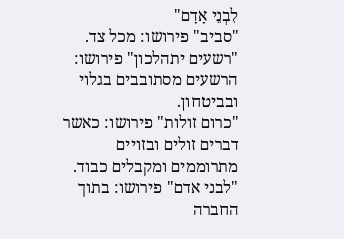לִבְנֵי אָדָם"
"סביב" פירושו: מכל צד.
"רשעים יתהלכון" פירושו: הרשעים מסתובבים בגלוי ובביטחון.
"כרום זולות" פירושו: כאשר דברים זולים ובזויים מתרוממים ומקבלים כבוד.
"לבני אדם" פירושו: בתוך החברה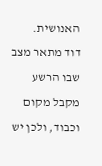האנושית.
דוד מתאר מצב שבו הרשע מקבל מקום וכבוד, ולכן יש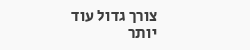צורך גדול עוד יותר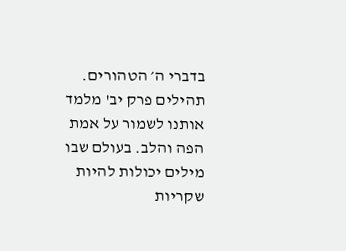בדברי ה׳ הטהורים.
תהילים פרק יב' מלמד אותנו לשמור על אמת הפה והלב. בעולם שבו מילים יכולות להיות שקריות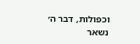וכפולות, דבר ה׳ נשאר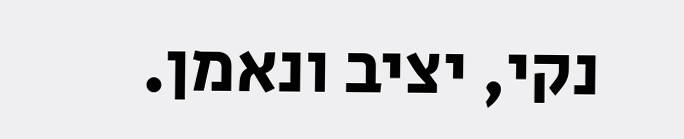נקי, יציב ונאמן.